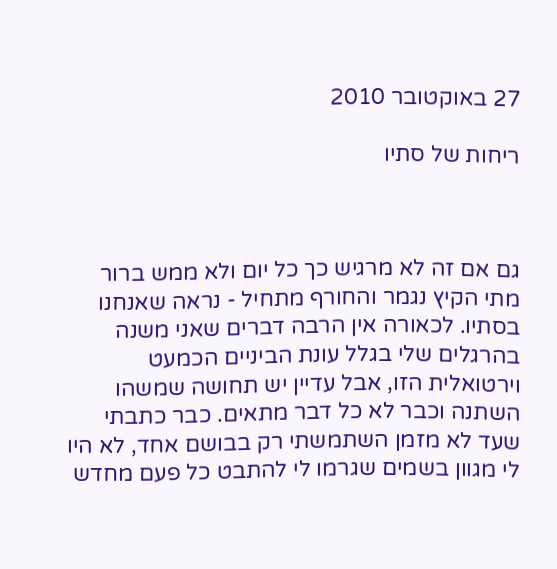27 באוקטובר 2010

ריחות של סתיו



גם אם זה לא מרגיש כך כל יום ולא ממש ברור מתי הקיץ נגמר והחורף מתחיל - נראה שאנחנו בסתיו. לכאורה אין הרבה דברים שאני משנה בהרגלים שלי בגלל עונת הביניים הכמעט וירטואלית הזו, אבל עדיין יש תחושה שמשהו השתנה וכבר לא כל דבר מתאים. כבר כתבתי שעד לא מזמן השתמשתי רק בבושם אחד, לא היו לי מגוון בשמים שגרמו לי להתבט כל פעם מחדש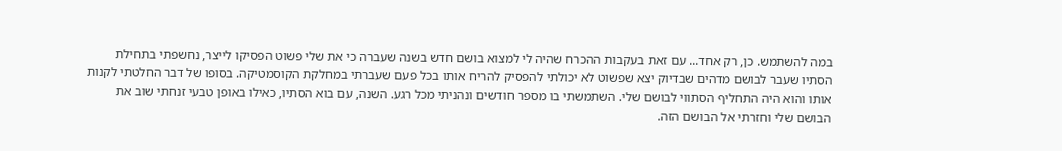במה להשתמש. כן, רק אחד... עם זאת בעקבות ההכרח שהיה לי למצוא בושם חדש בשנה שעברה כי את שלי פשוט הפסיקו לייצר, נחשפתי בתחילת הסתיו שעבר לבושם מדהים שבדיוק יצא שפשוט לא יכולתי להפסיק להריח אותו בכל פעם שעברתי במחלקת הקוסמטיקה. בסופו של דבר החלטתי לקנות אותו והוא היה התחליף הסתווי לבושם שלי. השתמשתי בו מספר חודשים ונהניתי מכל רגע. השנה, עם בוא הסתיו, כאילו באופן טבעי זנחתי שוב את הבושם שלי וחזרתי אל הבושם הזה.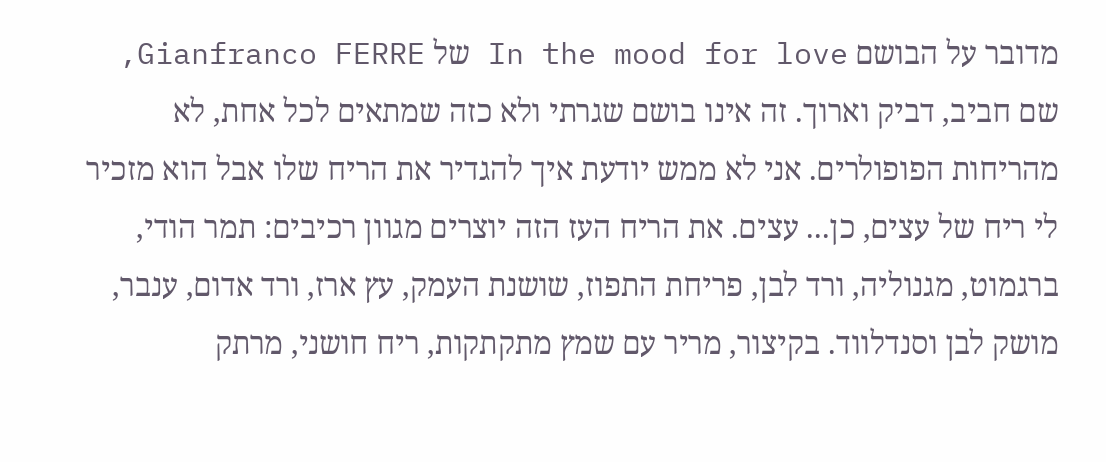מדובר על הבושם In the mood for love של Gianfranco FERRE, שם חביב, דביק וארוך. זה אינו בושם שגרתי ולא כזה שמתאים לכל אחת, לא מהריחות הפופולרים. אני לא ממש יודעת איך להגדיר את הריח שלו אבל הוא מזכיר לי ריח של עצים, כן... עצים. את הריח העז הזה יוצרים מגוון רכיבים: תמר הודי, ברגמוט, מגנוליה, ורד לבן, פריחת התפוז, שושנת העמק, עץ ארז, ורד אדום, ענבר, מושק לבן וסנדלווד. בקיצור, מריר עם שמץ מתקתקות, ריח חושני, מרתק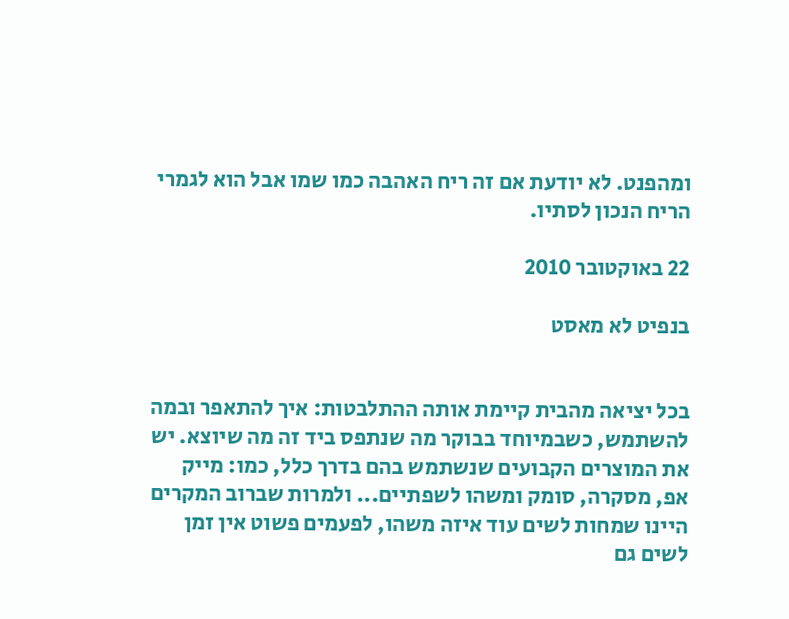ומהפנט. לא יודעת אם זה ריח האהבה כמו שמו אבל הוא לגמרי הריח הנכון לסתיו.

22 באוקטובר 2010

בנפיט לא מאסט


בכל יציאה מהבית קיימת אותה ההתלבטות: איך להתאפר ובמה להשתמש, כשבמיוחד בבוקר מה שנתפס ביד זה מה שיוצא. יש את המוצרים הקבועים שנשתמש בהם בדרך כלל, כמו: מייק אפ, מסקרה, סומק ומשהו לשפתיים... ולמרות שברוב המקרים היינו שמחות לשים עוד איזה משהו, לפעמים פשוט אין זמן לשים גם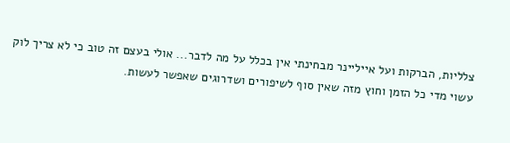צלליות, הברקות ועל אייליינר מבחינתי אין בכלל על מה לדבר... אולי בעצם זה טוב כי לא צריך לוק עשוי מדי כל הזמן וחוץ מזה שאין סוף לשיפורים ושדרוגים שאפשר לעשות.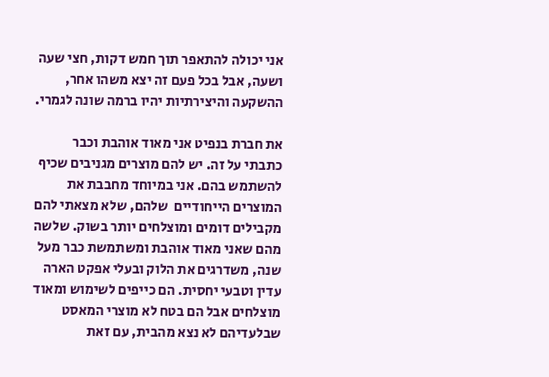אני יכולה להתאפר תוך חמש דקות, חצי שעה ושעה, אבל בכל פעם זה יצא משהו אחר, ההשקעה והיצירתיות יהיו ברמה שונה לגמרי.

את חברת בנפיט אני מאוד אוהבת וכבר כתבתי על זה. יש להם מוצרים מגניבים שכיף להשתמש בהם. אני במיוחד מחבבת את המוצרים הייחודיים  שלהם, שלא מצאתי להם מקבילים דומים ומוצלחים יותר בשוק. שלשה מהם שאני מאוד אוהבת ומשתמשת כבר מעל שנה, משדרגים את הלוק ובעלי אפקט הארה עדין וטבעי יחסית. הם כייפים לשימוש ומאוד מוצלחים אבל הם בטח לא מוצרי המאסט שבלעדיהם לא נצא מהבית, עם זאת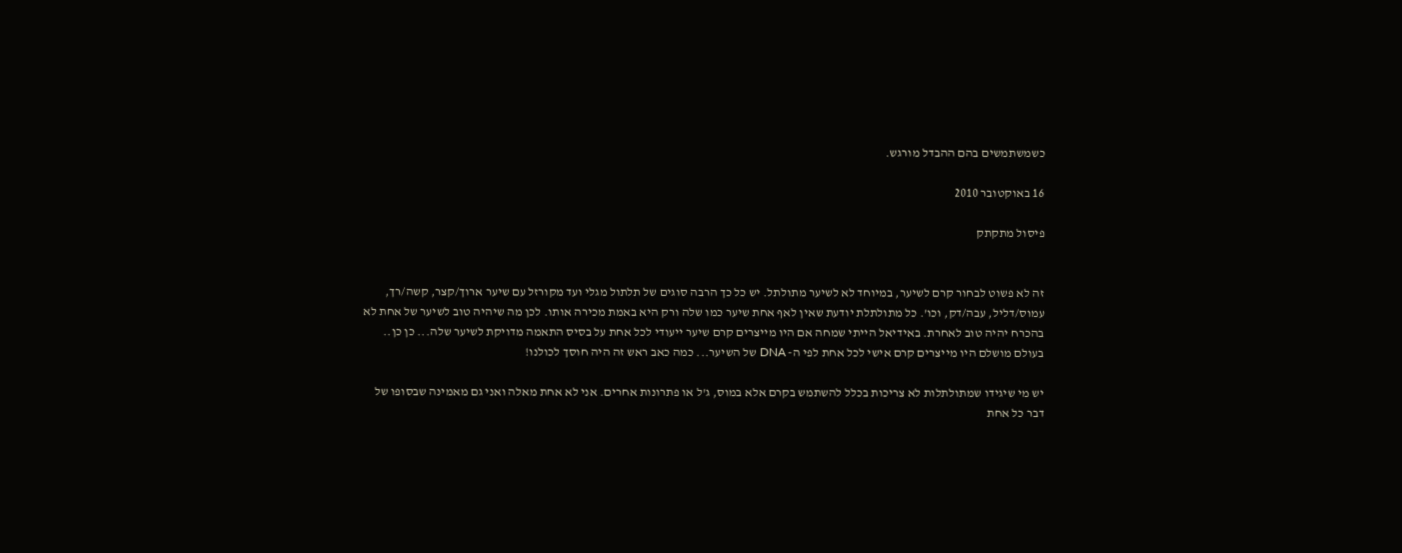כשמשתמשים בהם ההבדל מורגש.

16 באוקטובר 2010

פיסול מתקתק


זה לא פשוט לבחור קרם לשיער, במיוחד לא לשיער מתולתל. יש כל כך הרבה סוגים של תלתול מגלי ועד מקורזל עם שיער ארוך/קצר, קשה/רך, עמוס/דליל, עבה/דק, וכו'. כל מתולתלת יודעת שאין לאף אחת שיער כמו שלה ורק היא באמת מכירה אותו. לכן מה שיהיה טוב לשיער של אחת לא בהכרח יהיה טוב לאחרת. באידיאל הייתי שמחה אם היו מייצרים קרם שיער ייעודי לכל אחת על בסיס התאמה מדויקת לשיער שלה... כן כן.. בעולם מושלם היו מייצרים קרם אישי לכל אחת לפי ה- DNA של השיער... כמה כאב ראש זה היה חוסך לכולנו!

יש מי שיגידו שמתולתלות לא צריכות בכלל להשתמש בקרם אלא במוס, ג'ל או פתרונות אחרים. אני לא אחת מאלה ואני גם מאמינה שבסופו של דבר כל אחת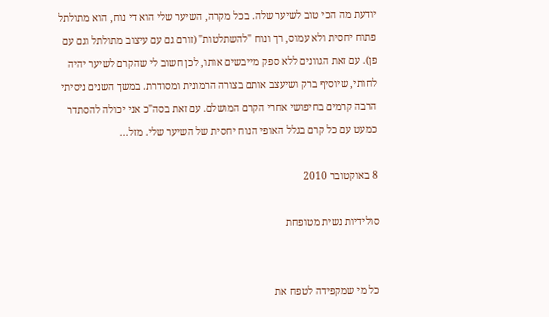יודעת מה הכי טוב לשיער שלה. בכל מקרה, השיער שלי הוא די נוח, הוא מתולתל פתוח יחסית ולא עמוס, רך ונוח "להשתלטות" (זורם גם עם עיצוב מתולתל וגם עם פן). עם זאת הגוונים ללא ספק מייבשים אותו, לכן חשוב לי שהקרם לשיער יהיה לחותי, שיוסיף ברק ושיעצב אותם בצורה הרמונית ומסודרת. במשך השנים ניסיתי  הרבה קרמים בחיפושי אחרי הקרם המושלם. עם זאת בסה"כ אני יכולה להסתדר כמעט עם כל קרם בגלל האופי הנוח יחסית של השיער שלי. מזל...

8 באוקטובר 2010

סולידיות נשית מטופחת


כל מי שמקפידה לטפח את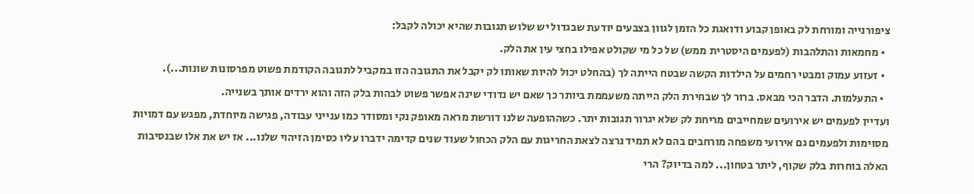ציפורנייה ומורחת לק באופן קבוע ודואגת כל הזמן לגוון בצבעים יודעת שבגדול יש שלוש תגובות שהיא יכולה לקבל:
  • מחמאות והתלהבות (לפעמים היסטרית ממש) של כל מי שקולט אפילו בחצי עין את הלק.
  • זעזוע עמוק ומבטי רחמים על הילדות הקשה שבטח הייתה לך (בהחלט יכול להיות שאותו לק יקבל את התגובה הזו במקביל לתגובה הקודמת פשוט מפרסונות שונות...).
  • התעלמות. הדבר הכי מבאס. ברור לך שבחירת הלק הייתה משעממת ביותר כך שאם יש נדודי שינה אפשר פשוט לבהות בלק הזה והוא ירדים אותך בשנייה.
ועדיין לפעמים יש אירועים שמחייבים מריחת לק שלא יגרור תגובות יתר. כשההופעה שלנו דורשת מראה מאופק נקי ומסודר כמו ענייני עבודה, פגישה מיוחדת, מפגש עם דמויות מסוימות ולפעמים גם אירועי משפחה מורחבים בהם לא תמיד נרצה לצאת החריגות עם הלק הכחול שעוד שנים קדימה ידברו עליו כסימן הזיהוי שלנו... אז יש את אלו שבנסיבות האלה בוחרות בלק שקוף, ליתר בטחון... למה בדיוק? הרי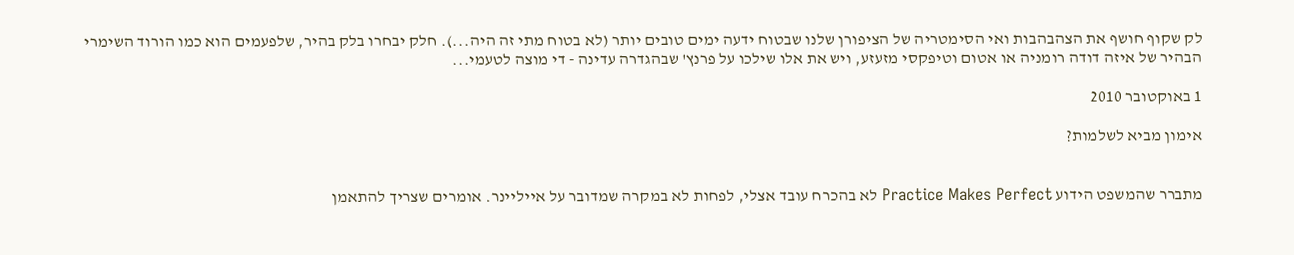לק שקוף חושף את הצהבהבות ואי הסימטריה של הציפורן שלנו שבטוח ידעה ימים טובים יותר (לא בטוח מתי זה היה...). חלק יבחרו בלק בהיר, שלפעמים הוא כמו הורוד השימרי הבהיר של איזה דודה רומניה או אטום וטיפקסי מזעזע, ויש את אלו שילכו על פרנץ' שבהגדרה עדינה - די מוצה לטעמי...

1 באוקטובר 2010

אימון מביא לשלמות?


מתברר שהמשפט הידוע Practice Makes Perfect לא בהכרח עובד אצלי, לפחות לא במקרה שמדובר על אייליינר. אומרים שצריך להתאמן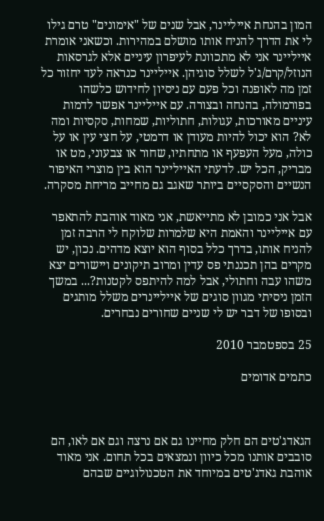המון בהנחת אייליינר, אבל שנים של "אימונים" טרם גילו לי את הדרך להניח אותו מושלם במהירות. וכשאני אומרת אייליינר אני לא מתכוונת לעיפרון עיניים אלא לגרסאות הנוזל/קרם/ג'ל לשלל סוגיהן. אייליינר כנראה לעד יחזור כל זמן מה לאופנה וכל פעם עם ניסיון לחידוש כלשהו בפורמולה, בהנחה ובצורה. עם אייליינר אפשר לדמות עיניים מאורכות, עגולות, חתוליות, שמחות, סקסיות ומה לא? הוא יכול להיות מעודן או דרמטי, על חצי עין או על כולה, מעל העפעף או מתחתיו, שחור או צבעוני, מט או מבריק, הכל יש. לדעתי האייליינר הוא בין מוצרי האיפור הנשיים והסקסיים ביותר שאגב גם מחייב מריחת מסקרה.

אבל אני כמובן לא מתייאשת, אני מאוד אוהבת להתאפר עם אייליינר והאמת היא שלמרות שלוקח לי הרבה זמן להניח אותו, בדרך כלל בסוף הוא יוצא מדהים. נכון, יש מקרים בהן תכננתי פס עדין ומרוב תיקונים ויישורים יצא משהו עבה וחתולי, אבל למה להיתפס לקטנות?... במשך הזמן ניסיתי מגוון סוגים של אייליינרים משלל מותגים ובסופו של דבר יש לי שניים שחורים נבחרים.

25 בספטמבר 2010

כתמים אדומים



הגאדג'טים הם חלק מחיינו גם אם נרצה וגם אם לאו, הם סובבים אותנו מכל כיוון ונמצאים בכל תחום. אני מאוד אוהבת גאדג'טים במיוחד את הטכנולוגיים שבהם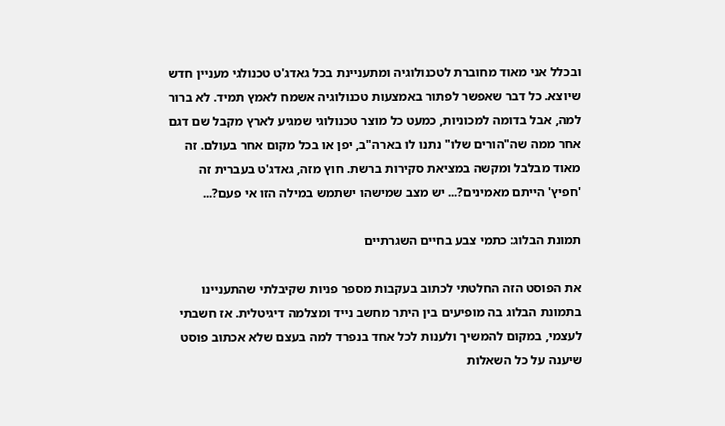ובכלל אני מאוד מחוברת לטכנולוגיה ומתעניינת בכל גאדג'ט טכנולגי מעניין חדש שיוצא. כל דבר שאפשר לפתור באמצעות טכנולוגיה אשמח לאמץ תמיד. לא ברור למה, אבל בדומה למכוניות, כמעט כל מוצר טכנולוגי שמגיע לארץ מקבל שם דגם אחר ממה שה"הורים שלו" נתנו לו בארה"ב, יפן או בכל מקום אחר בעולם. זה מאוד מבלבל ומקשה במציאת סקירות ברשת. חוץ מזה, גאדג'ט בעברית זה 'חפיץ' הייתם מאמינים?... יש מצב שמישהו ישתמש במילה הזו אי פעם?...

תמונת הבלוג: כתמי צבע בחיים השגרתיים

את הפוסט הזה החלטתי לכתוב בעקבות מספר פניות שקיבלתי שהתעניינו בתמונת הבלוג בה מופיעים בין היתר מחשב נייד ומצלמה דיגיטלית. אז חשבתי לעצמי, במקום להמשיך ולענות לכל אחד בנפרד למה בעצם שלא אכתוב פוסט שיענה על כל השאלות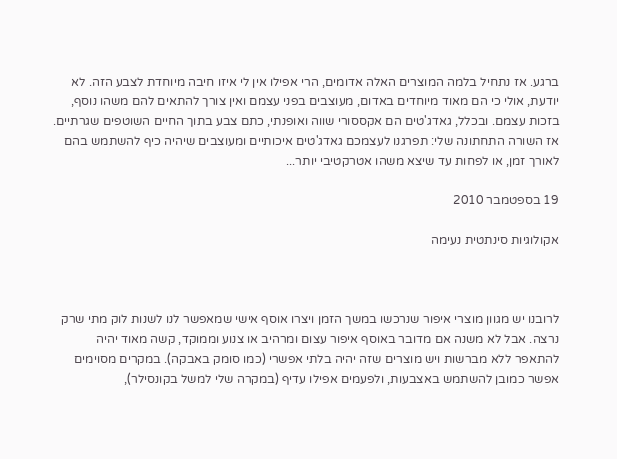ברגע. אז נתחיל בלמה המוצרים האלה אדומים, הרי אפילו אין לי איזו חיבה מיוחדת לצבע הזה. לא יודעת, אולי כי הם מאוד מיוחדים באדום, מעוצבים בפני עצמם ואין צורך להתאים להם משהו נוסף, בזכות עצמם. ובכלל, גאדג'טים הם אקססורי שווה ואופנתי, כתם צבע בתוך החיים השוטפים שגרתיים. אז השורה התחתונה שלי: תפרגנו לעצמכם גאדג'טים איכותיים ומעוצבים שיהיה כיף להשתמש בהם לאורך זמן, או לפחות עד שיצא משהו אטרקטיבי יותר...

19 בספטמבר 2010

אקולוגיות סינתטית נעימה



לרובנו יש מגוון מוצרי איפור שנרכשו במשך הזמן ויצרו אוסף אישי שמאפשר לנו לשנות לוק מתי שרק נרצה. אבל לא משנה אם מדובר באוסף איפור עצום ומרהיב או צנוע וממוקד, קשה מאוד יהיה להתאפר ללא מברשות ויש מוצרים שזה יהיה בלתי אפשרי (כמו סומק באבקה). במקרים מסוימים אפשר כמובן להשתמש באצבעות, ולפעמים אפילו עדיף (במקרה שלי למשל בקונסילר),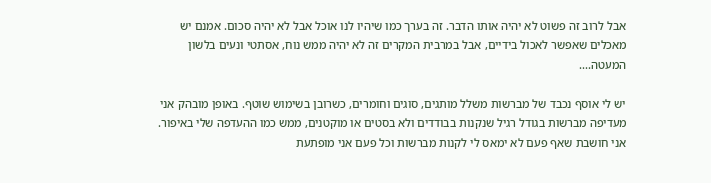אבל לרוב זה פשוט לא יהיה אותו הדבר. זה בערך כמו שיהיו לנו אוכל אבל לא יהיה סכום. אמנם יש מאכלים שאפשר לאכול בידיים, אבל במרבית המקרים זה לא יהיה ממש נוח, אסתטי ונעים בלשון המעטה....

יש לי אוסף נכבד של מברשות משלל מותגים, סוגים וחומרים, כשרובן בשימוש שוטף. באופן מובהק אני מעדיפה מברשות בגודל רגיל שנקנות בבודדים ולא בסטים או מוקטנים, ממש כמו ההעדפה שלי באיפור. אני חושבת שאף פעם לא ימאס לי לקנות מברשות וכל פעם אני מופתעת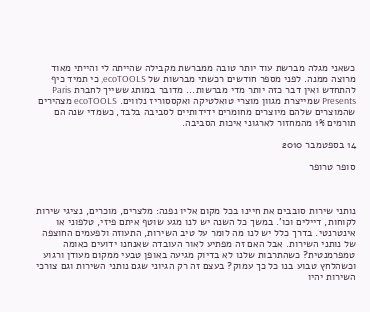כשאני מגלה מברשת עוד יותר טובה ממברשת מקבילה שהייתה לי והייתי מאוד מרוצה ממנה. לפני מספר חודשים רכשתי מברשות של ecoTOOLS, כי תמיד כיף להתחדש ואין דבר כזה יותר מדי מברשות... מדובר במותג ששייך לחברת Paris Presents שמייצרת מגוון מוצרי טואלטיקה ואקססוריז נלווים. ecoTOOLS מצהירים שהמוצרים שלהם מיוצרים מחומרים ידידותיים לסביבה בלבד, כשמדי שנה הם תורמים 1% מהמחזור לארגוני איכות הסביבה.

14 בספטמבר 2010

סופר טרופר



נותני שירות סובבים את חיינו בכל מקום אליו נפנה: מלצרים, מוכרים, נציגי שירות לקוחות, דיילים וכו'. במשך כל השנה יש לנו מגע שוטף איתם פיזי, טלפוני או אינטרנטי. בדרך כלל יש לנו מה לומר על טיב השירות, התעוזה ולפעמים החוצפה של נותני השירות. אבל האם זה מפתיע לאור העובדה שאנחנו ידועים כאומה טמפרמנטית? כשהתרבות שלנו לא בדיוק מגיעה באופן טבעי ממקום מעודן ורגוע וכשהלחץ טבוע בנו כל כך עמוק? בעצם זה רק הגיוני שגם נותני השירות וגם צורכי השירות יהיו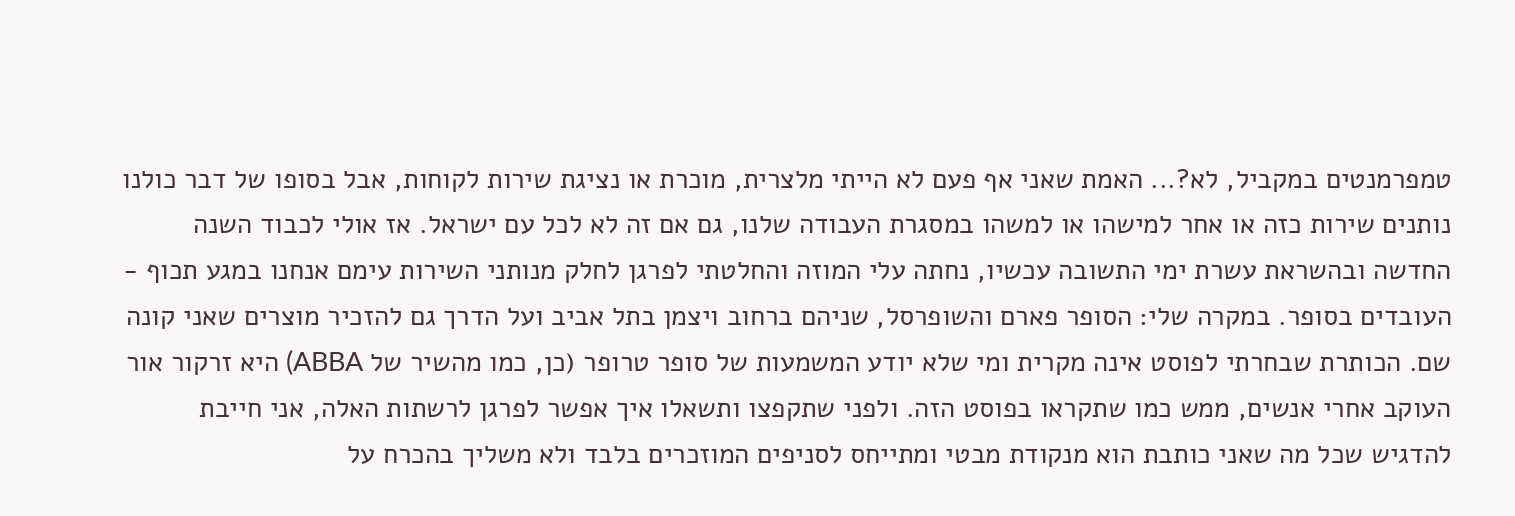טמפרמנטים במקביל, לא?... האמת שאני אף פעם לא הייתי מלצרית, מוכרת או נציגת שירות לקוחות, אבל בסופו של דבר כולנו נותנים שירות כזה או אחר למישהו או למשהו במסגרת העבודה שלנו, גם אם זה לא לכל עם ישראל. אז אולי לכבוד השנה החדשה ובהשראת עשרת ימי התשובה עכשיו, נחתה עלי המוזה והחלטתי לפרגן לחלק מנותני השירות עימם אנחנו במגע תכוף - העובדים בסופר. במקרה שלי: הסופר פארם והשופרסל, שניהם ברחוב ויצמן בתל אביב ועל הדרך גם להזכיר מוצרים שאני קונה שם. הכותרת שבחרתי לפוסט אינה מקרית ומי שלא יודע המשמעות של סופר טרופר (כן, כמו מהשיר של ABBA) היא זרקור אור העוקב אחרי אנשים, ממש כמו שתקראו בפוסט הזה. ולפני שתקפצו ותשאלו איך אפשר לפרגן לרשתות האלה, אני חייבת להדגיש שכל מה שאני כותבת הוא מנקודת מבטי ומתייחס לסניפים המוזכרים בלבד ולא משליך בהכרח על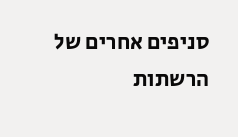סניפים אחרים של הרשתות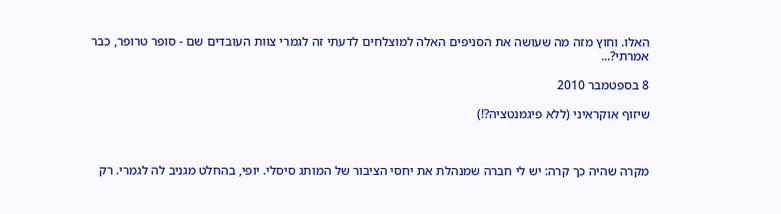האלו. וחוץ מזה מה שעושה את הסניפים האלה למוצלחים לדעתי זה לגמרי צוות העובדים שם - סופר טרופר, כבר אמרתי?...

8 בספטמבר 2010

שיזוף אוקראיני (ללא פיגמנטציה?!)



מקרה שהיה כך קרה: יש לי חברה שמנהלת את יחסי הציבור של המותג סיסלי. יופי, בהחלט מגניב לה לגמרי. רק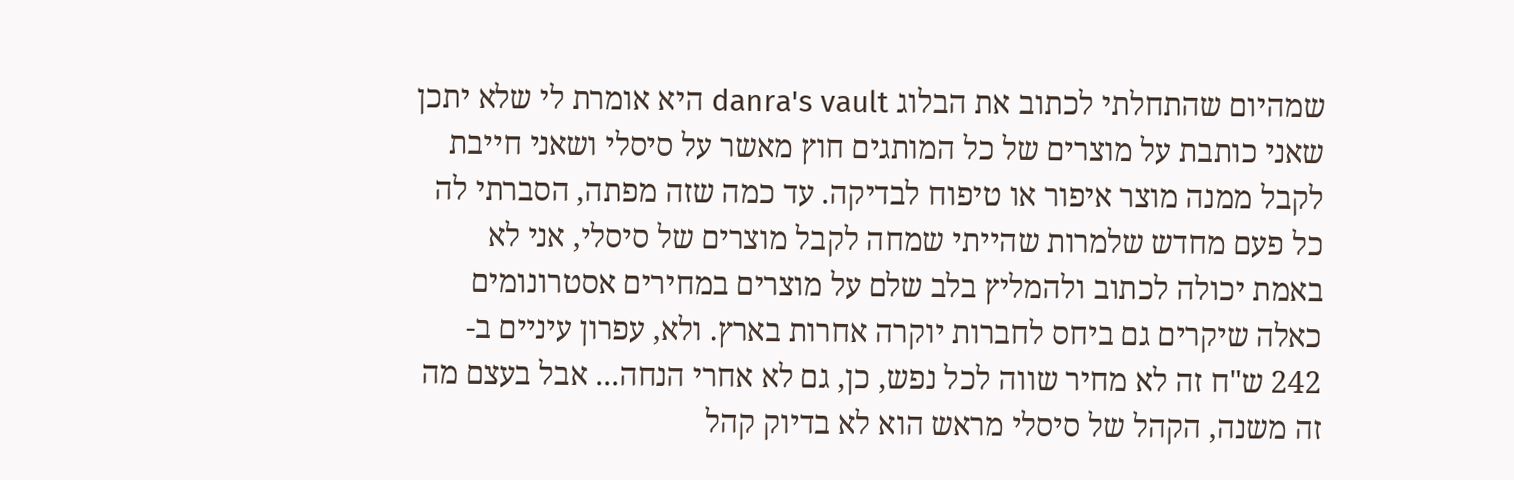שמהיום שהתחלתי לכתוב את הבלוג danra's vault היא אומרת לי שלא יתכן שאני כותבת על מוצרים של כל המותגים חוץ מאשר על סיסלי ושאני חייבת לקבל ממנה מוצר איפור או טיפוח לבדיקה. עד כמה שזה מפתה, הסברתי לה כל פעם מחדש שלמרות שהייתי שמחה לקבל מוצרים של סיסלי, אני לא באמת יכולה לכתוב ולהמליץ בלב שלם על מוצרים במחירים אסטרונומים כאלה שיקרים גם ביחס לחברות יוקרה אחרות בארץ. ולא, עפרון עיניים ב- 242 ש"ח זה לא מחיר שווה לכל נפש, כן, גם לא אחרי הנחה... אבל בעצם מה זה משנה, הקהל של סיסלי מראש הוא לא בדיוק קהל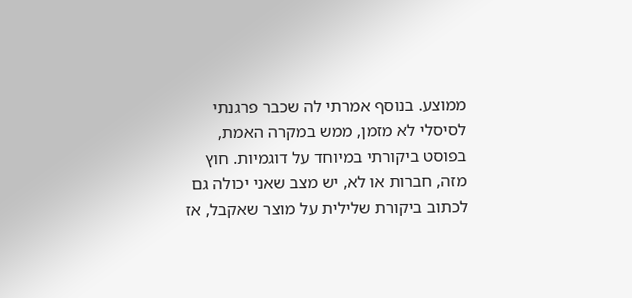ממוצע. בנוסף אמרתי לה שכבר פרגנתי לסיסלי לא מזמן, ממש במקרה האמת, בפוסט ביקורתי במיוחד על דוגמיות. חוץ מזה, חברות או לא, יש מצב שאני יכולה גם לכתוב ביקורת שלילית על מוצר שאקבל, אז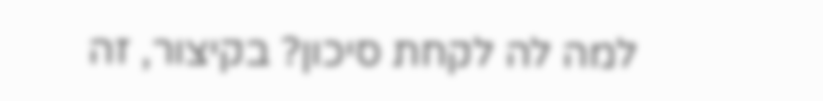למה לה לקחת סיכון? בקיצור, זה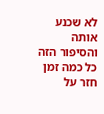לא שכנע אותה והסיפור הזה כל כמה זמן חזר על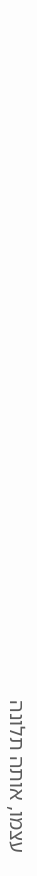עצמו, אותה תלונה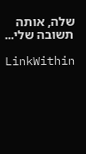שלה, אותה תשובה שלי...

LinkWithin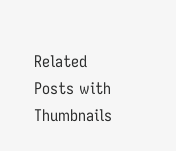Related Posts with Thumbnails